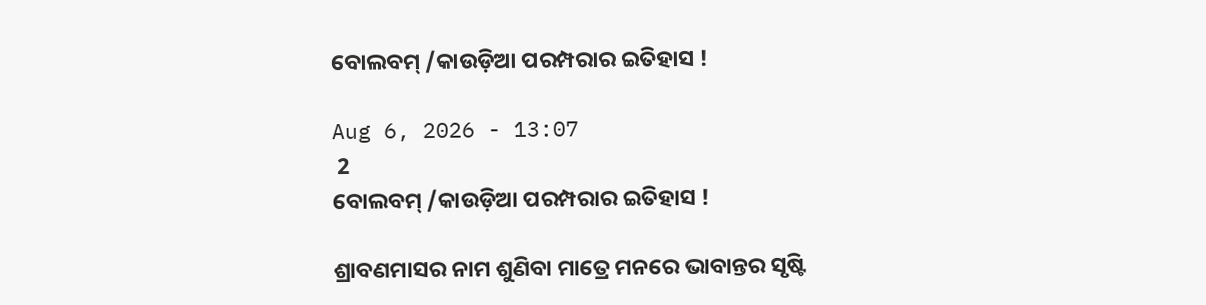ବୋଲବମ୍ /କାଉଡ଼ିଆ ପରମ୍ପରାର ଇତିହାସ !

Aug 6, 2026 - 13:07
 2
ବୋଲବମ୍ /କାଉଡ଼ିଆ ପରମ୍ପରାର ଇତିହାସ !

ଶ୍ରାବଣମାସର ନାମ ଶୁଣିବା ମାତ୍ରେ ମନରେ ଭାବାନ୍ତର ସୃଷ୍ଟି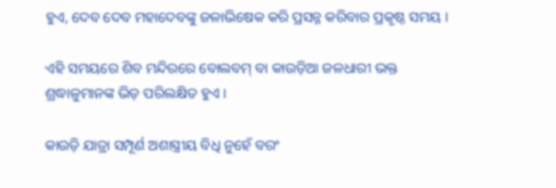ହୁଏ, ଦେବ ଦେବ ମହାଦେବଙ୍କୁ ଜଳାଭିଷେକ କରି ପ୍ରସନ୍ନ କରିବାର ପ୍ରକୃଷ୍ଠ ସମୟ ।

ଏହି ସମୟରେ ଶିବ ମନ୍ଦିରରେ ବୋଲବମ୍ ବା କାଉଡ଼ିଆ ଜଳଧାରୀ ଭକ୍ତ ଶ୍ରଦ୍ଧାଳୁମାନଙ୍କ ଭିଡ଼ ପରିଲକ୍ଷିତ ହୁଏ ।

କାଉଡ଼ି ଯାତ୍ରା ସମ୍ପୂର୍ଣ ଅଶାସ୍ତ୍ରୀୟ ବିଧି ନୁହେଁ ବରଂ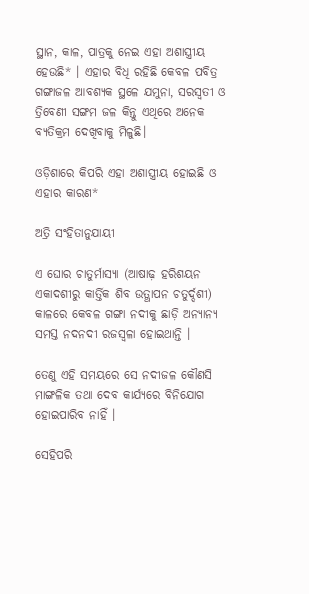ସ୍ଥାନ, କାଳ, ପାତ୍ରକୁ ନେଇ ଏହା ଅଶାସ୍ତ୍ରୀୟ ହେଉଛି* । ଏହାର ବିଧି ରହିଛି କେବଳ ପବିତ୍ର ଗଙ୍ଗାଜଳ ଆବଶ୍ୟକ ସ୍ଥଳେ ଯମୁନା, ସରସ୍ବତୀ ଓ ତ୍ରିବେଣୀ ସଙ୍ଗମ ଜଳ କିନ୍ତୁ ଏଥିରେ ଅନେକ ବ୍ୟତିକ୍ରମ ଦେଖିବାକୁ ମିଳୁଛି।

ଓଡ଼ିଶାରେ କିପରି ଏହା ଅଶାସ୍ତ୍ରୀୟ ହୋଇଛି ଓ ଏହାର କାରଣ*

ଅତ୍ରି ସଂହିତାନୁଯାୟୀ

ଏ ଘୋର ଚାତୁର୍ମାସ୍ୟା (ଆଷାଢ଼ ହରିଶୟନ ଏକାଦଶୀରୁ କାର୍ତ୍ତିକ ଶିବ ଉତ୍ଥାପନ ଚତୁର୍ଦ୍ଦଶୀ) କାଳରେ କେବଳ ଗଙ୍ଗା ନଦୀକୁ ଛାଡ଼ି ଅନ୍ୟାନ୍ୟ ସମସ୍ତ ନଦନଦୀ ରଜସ୍ବଳା ହୋଇଥାନ୍ତି ।

ତେଣୁ ଏହି ସମୟରେ ସେ ନଦୀଜଳ କୌଣସି ମାଙ୍ଗଳିକ ତଥା ଦେବ କାର୍ଯ୍ୟରେ ବିନିଯୋଗ ହୋଇପାରିବ ନାହିଁ ।

ସେହିପରି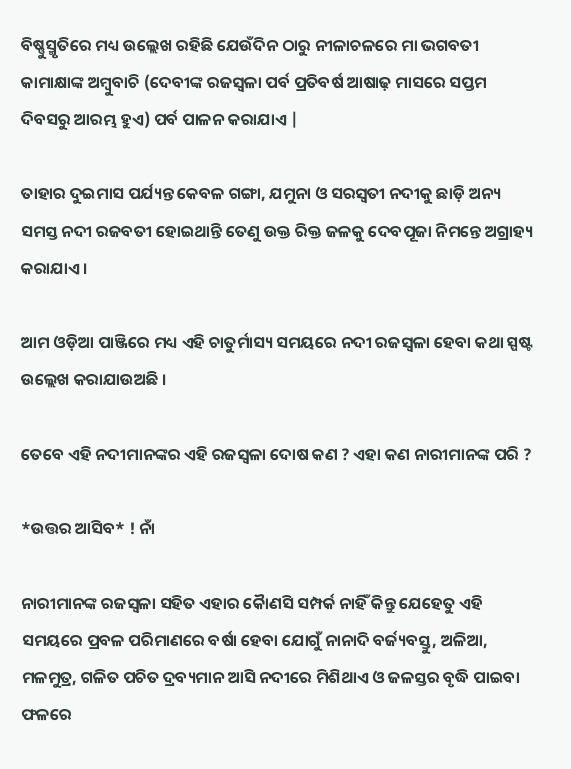ବିଷ୍ଣୁସ୍ମୃତିରେ ମଧ୍ୟ ଉଲ୍ଲେଖ ରହିଛି ଯେଉଁଦିନ ଠାରୁ ନୀଳାଚଳରେ ମା ଭଗବତୀ କାମାକ୍ଷାଙ୍କ ଅମ୍ବୁବାଚି (ଦେବୀଙ୍କ ରଜସ୍ବଳା ପର୍ବ ପ୍ରତିବର୍ଷ ଆଷାଢ଼ ମାସରେ ସପ୍ତମ ଦିବସରୁ ଆରମ୍ଭ ହୁଏ) ପର୍ବ ପାଳନ କରାଯାଏ |

ତାହାର ଦୁଇମାସ ପର୍ଯ୍ୟନ୍ତ କେବଳ ଗଙ୍ଗା, ଯମୁନା ଓ ସରସ୍ବତୀ ନଦୀକୁ ଛାଡ଼ି ଅନ୍ୟ ସମସ୍ତ ନଦୀ ରଜବତୀ ହୋଇଥାନ୍ତି ତେଣୁ ଉକ୍ତ ରିକ୍ତ ଜଳକୁ ଦେବପୂଜା ନିମନ୍ତେ ଅଗ୍ରାହ୍ୟ କରାଯାଏ ।

ଆମ ଓଡ଼ିଆ ପାଞ୍ଜିରେ ମଧ୍ୟ ଏହି ଚାତୁର୍ମାସ୍ୟ ସମୟରେ ନଦୀ ରଜସ୍ବଳା ହେବା କଥା ସ୍ପଷ୍ଟ ଉଲ୍ଲେଖ କରାଯାଉଅଛି ।

ତେବେ ଏହି ନଦୀମାନଙ୍କର ଏହି ରଜସ୍ୱଳା ଦୋଷ କଣ ? ଏହା କଣ ନାରୀମାନଙ୍କ ପରି ?

*ଉତ୍ତର ଆସିବ* ! ନାଁ

ନାରୀମାନଙ୍କ ରଜସ୍ବଳା ସହିତ ଏହାର କୈାଣସି ସମ୍ପର୍କ ନାହିଁ କିନ୍ତୁ ଯେହେତୁ ଏହି ସମୟରେ ପ୍ରବଳ ପରିମାଣରେ ବର୍ଷା ହେବା ଯୋଗୁଁ ନାନାଦି ବର୍ଜ୍ୟବସ୍ତୁ, ଅଳିଆ, ମଳମୁତ୍ର, ଗଳିତ ପଚିତ ଦ୍ରବ୍ୟମାନ ଆସି ନଦୀରେ ମିଶିଥାଏ ଓ ଜଳସ୍ତର ବୃଦ୍ଧି ପାଇବା ଫଳରେ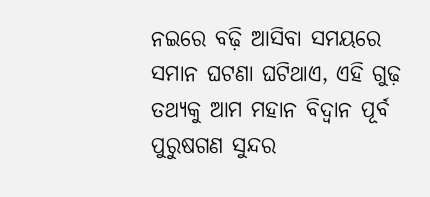ନଇରେ ବଢ଼ି ଆସିବା ସମୟରେ ସମାନ ଘଟଣା ଘଟିଥାଏ, ଏହି ଗୁଢ଼ ତଥ୍ୟକୁ ଆମ ମହାନ ବିଦ୍ବାନ ପୂର୍ବ ପୁରୁଷଗଣ ସୁନ୍ଦର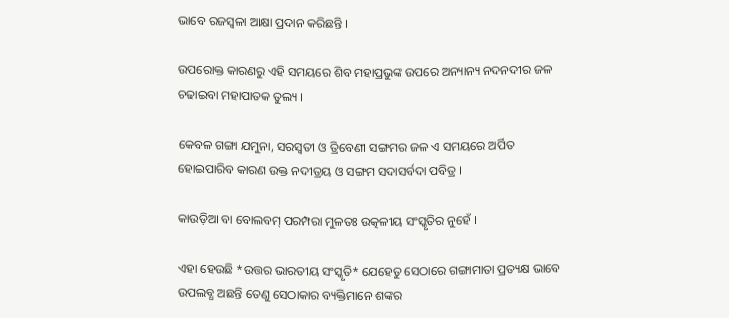ଭାବେ ରଜସ୍ବଳା ଆକ୍ଷା ପ୍ରଦାନ କରିଛନ୍ତି ।

ଉପରୋକ୍ତ କାରଣରୁ ଏହି ସମୟରେ ଶିବ ମହାପ୍ରଭୁଙ୍କ ଉପରେ ଅନ୍ୟାନ୍ୟ ନଦନଦୀର ଜଳ ଚଢାଇବା ମହାପାତକ ତୁଲ୍ୟ ।

କେବଳ ଗଙ୍ଗା ଯମୁନା, ସରସ୍ବତୀ ଓ ତ୍ରିବେଣୀ ସଙ୍ଗମର ଜଳ ଏ ସମୟରେ ଅର୍ପିତ ହୋଇପାରିବ କାରଣ ଉକ୍ତ ନଦୀତ୍ରୟ ଓ ସଙ୍ଗମ ସଦାସର୍ବଦା ପବିତ୍ର ।

କାଉଡ଼ିଆ ବା ବୋଲବମ୍ ପରମ୍ପରା ମୁଳତଃ ଉତ୍କଳୀୟ ସଂସ୍କୃତିର ନୁହେଁ ।

ଏହା ହେଉଛି *ଉତ୍ତର ଭାରତୀୟ ସଂସ୍କୃତି* ଯେହେତୁ ସେଠାରେ ଗଙ୍ଗାମାତା ପ୍ରତ୍ୟକ୍ଷ ଭାବେ ଉପଲବ୍ଧ ଅଛନ୍ତି ତେଣୁ ସେଠାକାର ବ୍ୟକ୍ତିମାନେ ଶଙ୍କର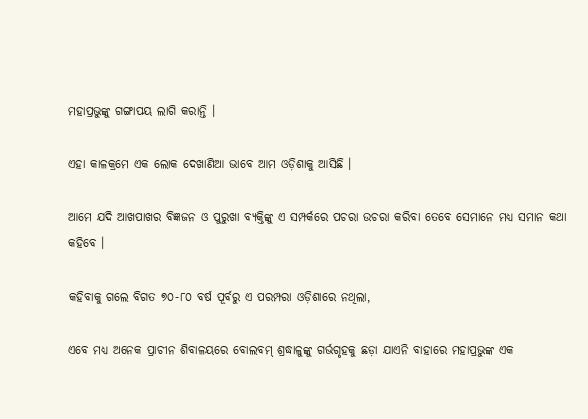ମହାପ୍ରଭୁଙ୍କୁ ଗଙ୍ଗାପୟ ଲାଗି କରାନ୍ତି ।

ଏହା କାଳକ୍ରମେ ଏକ ଲୋକ ଦେଖାଣିଆ ଭାବେ ଆମ ଓଡ଼ିଶାକୁ ଆସିଛି ।

ଆମେ ଯଦି ଆଖପାଖର ବିଜ୍ଞଜନ ଓ ପୁରୁଖା ବ୍ୟକ୍ତିଙ୍କୁ ଏ ସମ୍ପର୍କରେ ପଚରା ଉଚରା କରିବା ତେବେ ସେମାନେ ମଧ୍ୟ ସମାନ କଥା କହିବେ ।

କହିବାକୁ ଗଲେ ବିଗତ ୭୦-୮୦ ବର୍ଷ ପୂର୍ବରୁ ଏ ପରମ୍ପରା ଓଡ଼ିଶାରେ ନଥିଲା,

ଏବେ ମଧ୍ୟ ଅନେକ ପ୍ରାଚୀନ ଶିବାଳୟରେ ବୋଲବମ୍ ଶ୍ରଦ୍ଧାଳୁଙ୍କୁ ଗର୍ଭଗୃହକୁ ଛଡ଼ା ଯାଏନି ବାହାରେ ମହାପ୍ରଭୁଙ୍କ ଏକ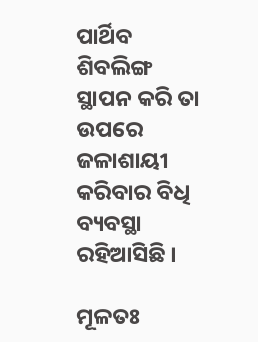ପାର୍ଥିବ ଶିବଲିଙ୍ଗ ସ୍ଥାପନ କରି ତା ଉପରେ ଜଳାଶାୟୀ କରିବାର ବିଧି ବ୍ୟବସ୍ଥା ରହିଆସିଛି ।

ମୂଳତଃ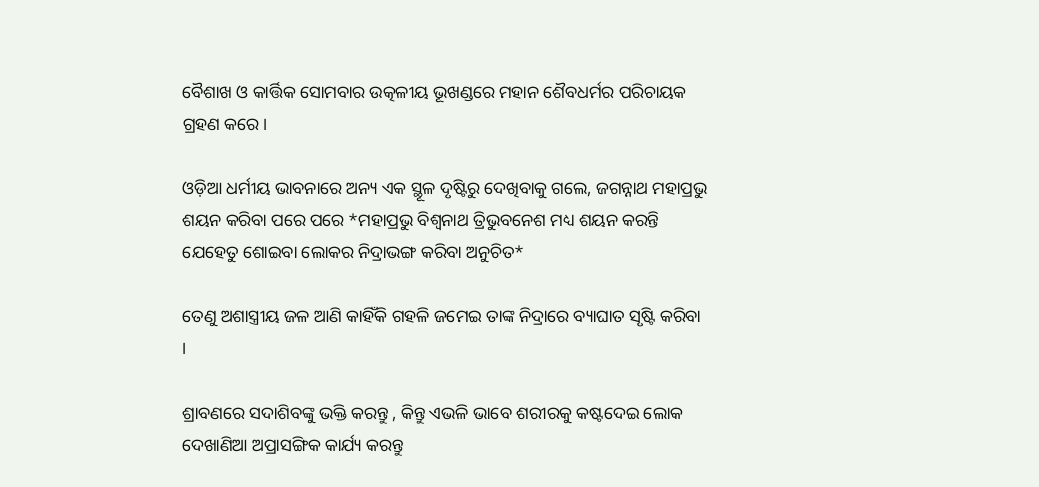ବୈଶାଖ ଓ କାର୍ତ୍ତିକ ସୋମବାର ଉତ୍କଳୀୟ ଭୂଖଣ୍ଡରେ ମହାନ ଶୈବଧର୍ମର ପରିଚାୟକ ଗ୍ରହଣ କରେ।

ଓଡ଼ିଆ ଧର୍ମୀୟ ଭାବନାରେ ଅନ୍ୟ ଏକ ସ୍ଥୂଳ ଦୃଷ୍ଟିରୁ ଦେଖିବାକୁ ଗଲେ, ଜଗନ୍ନାଥ ମହାପ୍ରଭୁ ଶୟନ କରିବା ପରେ ପରେ *ମହାପ୍ରଭୁ ବିଶ୍ବନାଥ ତ୍ରିଭୁବନେଶ ମଧ୍ୟ ଶୟନ କରନ୍ତି ଯେହେତୁ ଶୋଇବା ଲୋକର ନିଦ୍ରାଭଙ୍ଗ କରିବା ଅନୁଚିତ*

ତେଣୁ ଅଶାସ୍ତ୍ରୀୟ ଜଳ ଆଣି କାହିଁକି ଗହଳି ଜମେଇ ତାଙ୍କ ନିଦ୍ରାରେ ବ୍ୟାଘାତ ସୃଷ୍ଟି କରିବା ।

ଶ୍ରାବଣରେ ସଦାଶିବଙ୍କୁ ଭକ୍ତି କରନ୍ତୁ , କିନ୍ତୁ ଏଭଳି ଭାବେ ଶରୀରକୁ କଷ୍ଟଦେଇ ଲୋକ ଦେଖାଣିଆ ଅପ୍ରାସଙ୍ଗିକ କାର୍ଯ୍ୟ କରନ୍ତୁ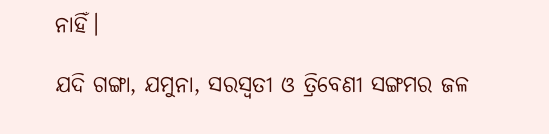ନାହିଁ।

ଯଦି ଗଙ୍ଗା, ଯମୁନା, ସରସ୍ବତୀ ଓ ତ୍ରିବେଣୀ ସଙ୍ଗମର ଜଳ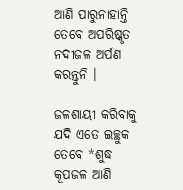ଆଣି ପାରୁନାହାନ୍ତି ତେବେ ଅପରିଷ୍କୃତ ନଦୀଜଳ ଅର୍ପଣ କରନ୍ତୁନି ।

ଜଳଶାୟୀ କରିବାକୁ ଯଦି ଏତେ ଇଚ୍ଛୁକ ତେବେ *ଶୁଦ୍ଧ କୂପଜଳ ଆଣି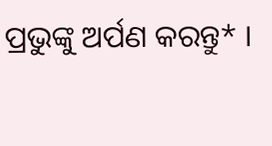ପ୍ରଭୁଙ୍କୁ ଅର୍ପଣ କରନ୍ତୁ* ।